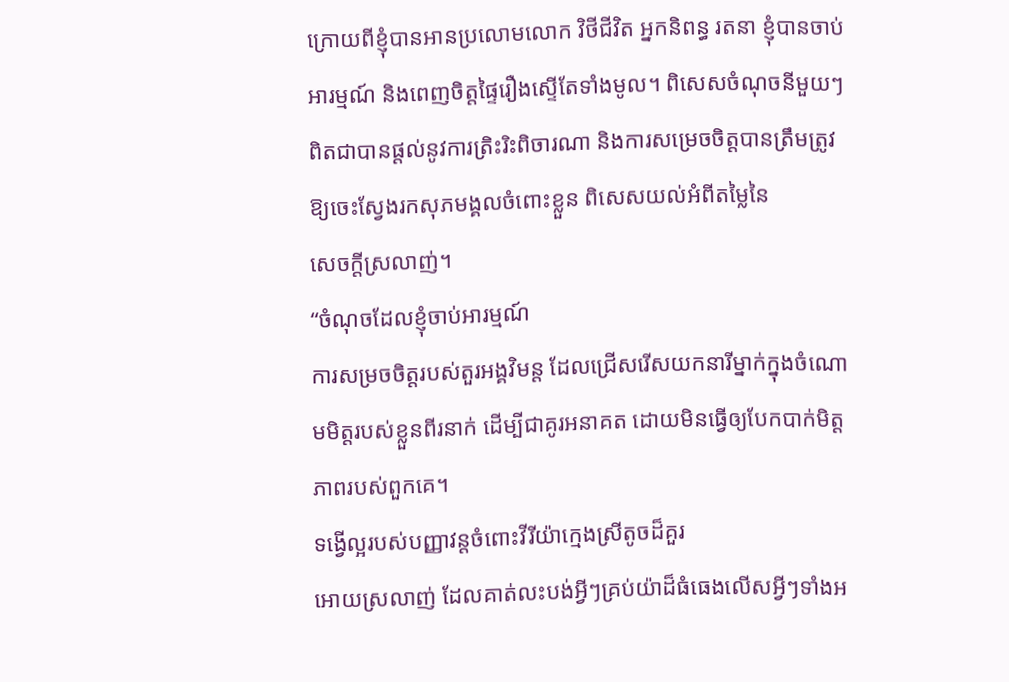ក្រោយពីខ្ញុំបានអានប្រលោមលោក វិថីជីវិត អ្នកនិពន្ធ រតនា ខ្ញុំបានចាប់អារម្មណ៍ និងពេញចិត្តផ្ទៃរឿងស្ទើតែទាំងមូល។ ពិសេសចំណុចនីមួយៗ ពិតជាបានផ្តល់នូវការត្រិះរិះពិចារណា និងការសម្រេចចិត្តបានត្រឹមត្រូវឱ្យចេះស្វែងរកសុភមង្គលចំពោះខ្លួន ពិសេសយល់អំពីតម្លៃនៃ
សេចក្តីស្រលាញ់។
“ចំណុចដែលខ្ញុំចាប់អារម្មណ៍
ការសម្រចចិត្តរបស់តួរអង្គវិមន្ត ដែលជ្រើសរើសយកនារីម្នាក់ក្នុងចំណោមមិត្តរបស់ខ្លួនពីរនាក់ ដើម្បីជាគូរអនាគត ដោយមិនធ្វើឲ្យបែកបាក់មិត្តភាពរបស់ពួកគេ។
ទង្វើល្អរបស់បញ្ញាវន្តចំពោះវីរីយ៉ាក្មេងស្រីតូចដ៏គួរ
អោយស្រលាញ់ ដែលគាត់លះបង់អ្វីៗគ្រប់យ៉ាដ៏ធំធេងលើសអ្វីៗទាំងអ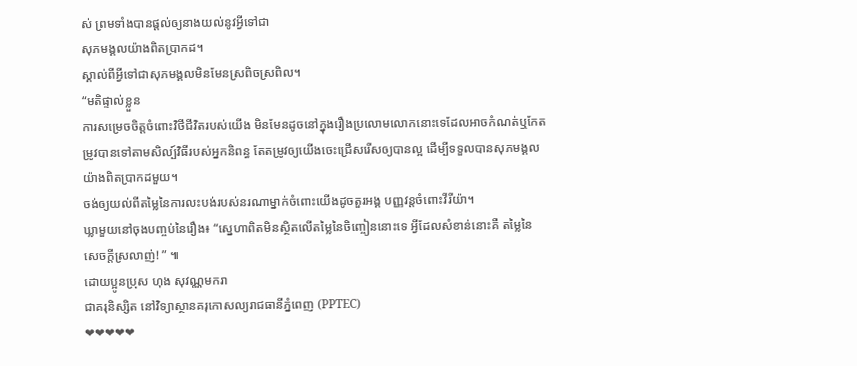ស់ ព្រមទាំងបានផ្តល់ឲ្យនាងយល់នូវអ្វីទៅជា
សុភមង្គលយ៉ាងពិតប្រាកដ។
ស្គាល់ពីអ្វីទៅជាសុភមង្គលមិនមែនស្រពិចស្រពិល។
“មតិផ្ទាល់ខ្លួន
ការសម្រេចចិត្តចំពោះវិថីជីវិតរបស់យើង មិនមែនដូចនៅក្នុងរឿងប្រលោមលោកនោះទេដែលអាចកំណត់ឬកែតម្រូវបានទៅតាមសិល្ប៍វិធីរបស់អ្នកនិពន្ធ តែតម្រូវឲ្យយើងចេះជ្រើសរើសឲ្យបានល្អ ដើម្បីទទួលបានសុភមង្គល
យ៉ាងពិតប្រាកដមួយ។
ចង់ឲ្យយល់ពីតម្លៃនៃការលះបង់របស់នរណាម្នាក់ចំពោះយើងដូចតួរអង្គ បញ្ញវន្តចំពោះវីរីយ៉ា។
ឃ្លាមួយនៅចុងបញ្ចប់នៃរឿង៖ “ស្នេហាពិតមិនស្ថិតលើតម្លៃនៃចិញ្ចៀននោះទេ អ្វីដែលសំខាន់នោះគឺ តម្លៃនៃ
សេចក្តីស្រលាញ់! ” ៕
ដោយប្អូនប្រុស ហុង សុវណ្ណមករា
ជាគរុនិស្សិត នៅវិទ្យាស្ថានគរុកោសល្យរាជធានីភ្នំពេញ (PPTEC)
❤❤❤❤❤